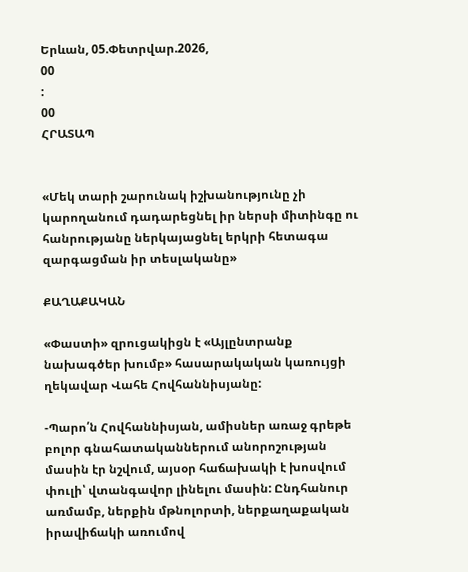Երևան, 05.Փետրվար.2026,
00
:
00
ՀՐԱՏԱՊ


«Մեկ տարի շարունակ իշխանությունը չի կարողանում դադարեցնել իր ներսի միտինգը ու հանրությանը ներկայացնել երկրի հետագա զարգացման իր տեսլականը»

ՔԱՂԱՔԱԿԱՆ

«Փաստի» զրուցակիցն է «Այլընտրանք նախագծեր խումբ» հասարակական կառույցի ղեկավար Վահե Հովհաննիսյանը:

-Պարո՛ն Հովհաննիսյան, ամիսներ առաջ գրեթե բոլոր գնահատականներում անորոշության մասին էր նշվում, այսօր հաճախակի է խոսվում փուլի՝ վտանգավոր լինելու մասին: Ընդհանուր առմամբ, ներքին մթնոլորտի, ներքաղաքական իրավիճակի առումով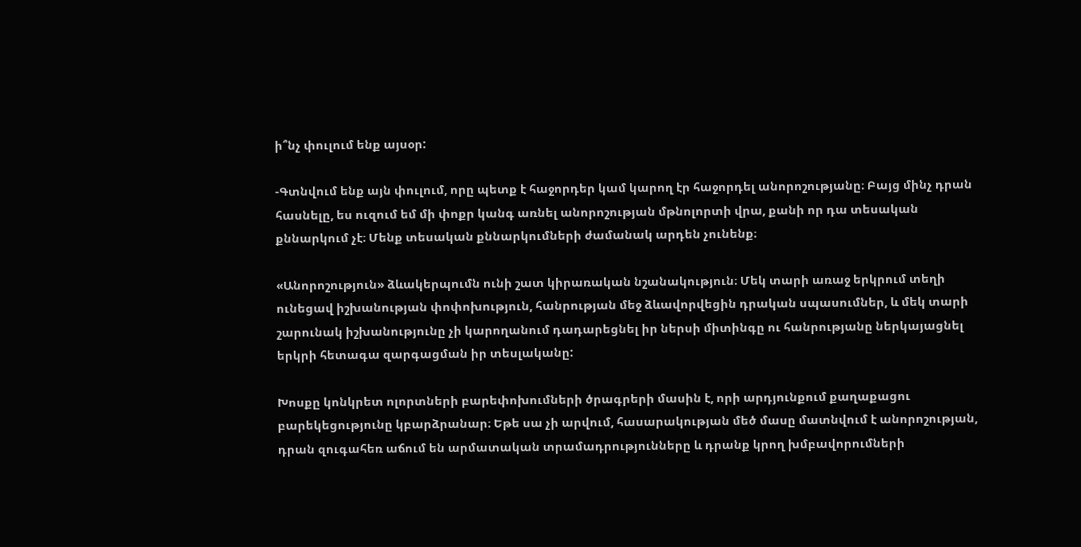ի՞նչ փուլում ենք այսօր:

-Գտնվում ենք այն փուլում, որը պետք է հաջորդեր կամ կարող էր հաջորդել անորոշությանը։ Բայց մինչ դրան հասնելը, ես ուզում եմ մի փոքր կանգ առնել անորոշության մթնոլորտի վրա, քանի որ դա տեսական քննարկում չէ։ Մենք տեսական քննարկումների ժամանակ արդեն չունենք։

«Անորոշություն» ձևակերպումն ունի շատ կիրառական նշանակություն։ Մեկ տարի առաջ երկրում տեղի ունեցավ իշխանության փոփոխություն, հանրության մեջ ձևավորվեցին դրական սպասումներ, և մեկ տարի շարունակ իշխանությունը չի կարողանում դադարեցնել իր ներսի միտինգը ու հանրությանը ներկայացնել երկրի հետագա զարգացման իր տեսլականը:

Խոսքը կոնկրետ ոլորտների բարեփոխումների ծրագրերի մասին է, որի արդյունքում քաղաքացու բարեկեցությունը կբարձրանար։ Եթե սա չի արվում, հասարակության մեծ մասը մատնվում է անորոշության, դրան զուգահեռ աճում են արմատական տրամադրությունները և դրանք կրող խմբավորումների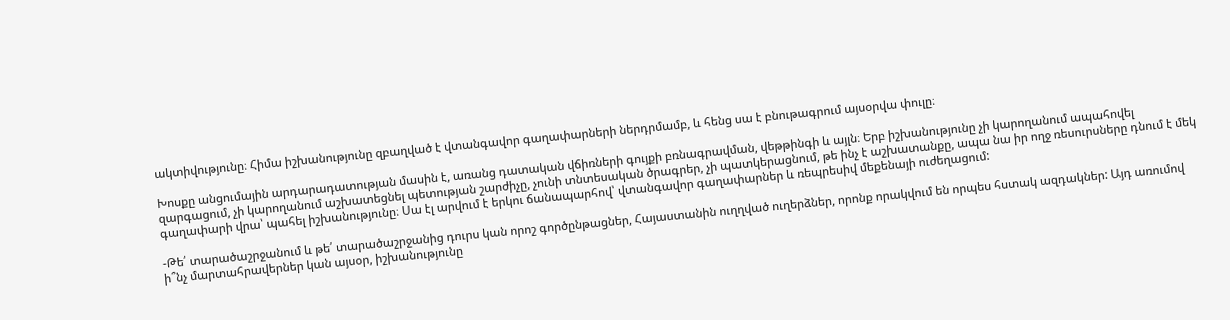ակտիվությունը։ Հիմա իշխանությունը զբաղված է վտանգավոր գաղափարների ներդրմամբ, և հենց սա է բնութագրում այսօրվա փուլը։

Խոսքը անցումային արդարադատության մասին է, առանց դատական վճիռների գույքի բռնագրավման, վեթթինգի և այլն։ Երբ իշխանությունը չի կարողանում ապահովել զարգացում, չի կարողանում աշխատեցնել պետության շարժիչը, չունի տնտեսական ծրագրեր, չի պատկերացնում, թե ինչ է աշխատանքը, ապա նա իր ողջ ռեսուրսները դնում է մեկ գաղափարի վրա՝ պահել իշխանությունը։ Սա էլ արվում է երկու ճանապարհով՝ վտանգավոր գաղափարներ և ռեպրեսիվ մեքենայի ուժեղացում:

-Թե՛ տարածաշրջանում և թե՛ տարածաշրջանից դուրս կան որոշ գործընթացներ, Հայաստանին ուղղված ուղերձներ, որոնք որակվում են որպես հստակ ազդակներ: Այդ առումով ի՞նչ մարտահրավերներ կան այսօր, իշխանությունը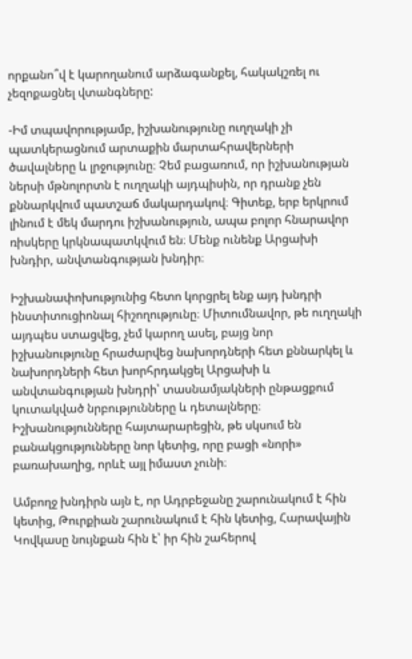որքանո՞վ է կարողանում արձագանքել, հակակշռել ու չեզոքացնել վտանգները:

-Իմ տպավորությամբ, իշխանությունը ուղղակի չի պատկերացնում արտաքին մարտահրավերների ծավալները և լրջությունը։ Չեմ բացառում, որ իշխանության ներսի մթնոլորտն է ուղղակի այդպիսին, որ դրանք չեն քննարկվում պատշաճ մակարդակով։ Գիտեք, երբ երկրում լինում է մեկ մարդու իշխանություն, ապա բոլոր հնարավոր ռիսկերը կրկնապատկվում են։ Մենք ունենք Արցախի խնդիր, անվտանգության խնդիր։

Իշխանափոխությունից հետո կորցրել ենք այդ խնդրի ինստիտուցիոնալ հիշողությունը։ Միտումնավոր, թե ուղղակի այդպես ստացվեց, չեմ կարող ասել, բայց նոր իշխանությունը հրաժարվեց նախորդների հետ քննարկել և նախորդների հետ խորհրդակցել Արցախի և անվտանգության խնդրի՝ տասնամյակների ընթացքում կուտակված նրբությունները և դետալները։ Իշխանությունները հայտարարեցին, թե սկսում են բանակցությունները նոր կետից, որը բացի «նորի» բառախաղից, որևէ այլ իմաստ չունի։

Ամբողջ խնդիրն այն է, որ Ադրբեջանը շարունակում է հին կետից, Թուրքիան շարունակում է հին կետից, Հարավային Կովկասը նույնքան հին է՝ իր հին շահերով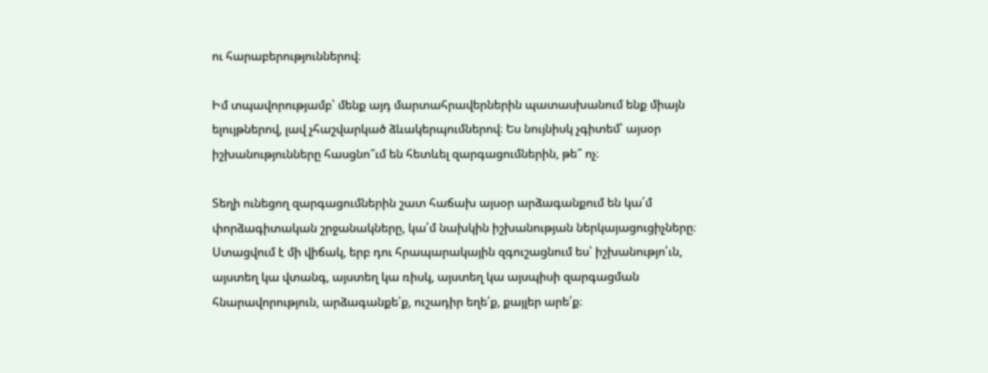ու հարաբերություններով։

Իմ տպավորությամբ՝ մենք այդ մարտահրավերներին պատասխանում ենք միայն ելույթներով, լավ չհաշվարկած ձևակերպումներով։ Ես նույնիսկ չգիտեմ՝ այսօր իշխանությունները հասցնո՞ւմ են հետևել զարգացումներին, թե՞ ոչ։

Տեղի ունեցող զարգացումներին շատ հաճախ այսօր արձագանքում են կա՛մ փորձագիտական շրջանակները, կա՛մ նախկին իշխանության ներկայացուցիչները։ Ստացվում է մի վիճակ, երբ դու հրապարակային զգուշացնում ես՝ իշխանությո՛ւն, այստեղ կա վտանգ, այստեղ կա ռիսկ, այստեղ կա այսպիսի զարգացման հնարավորություն, արձագանքե՛ք, ուշադիր եղե՛ք, քայլեր արե՛ք։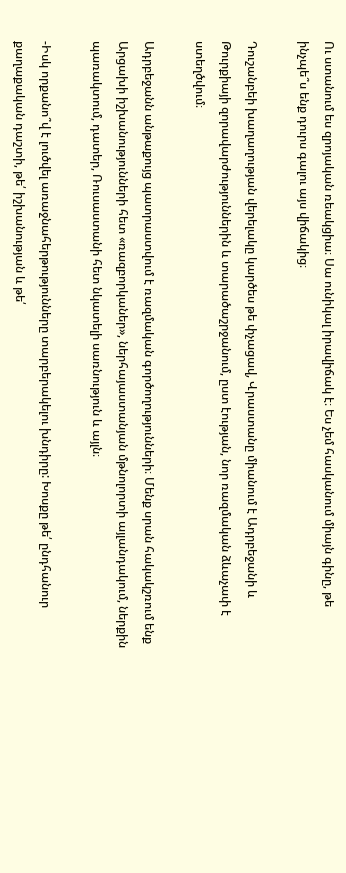Ու ստանում ես զրոյական ռեակցիա։ Սա ունիկալ իրավիճակ է։ Ես չեմ հասկանում միայն գինը, թե ինչպե՞ս ենք դուրս գալու այս վիճակից։

Դուշանբեի խաղաղության վերելակը կարծես թե փչացավ, Վրաստանը միանում է Ադրբեջանի և Թուրքիայի զորավարժություններին և տարածաշրջանում, ըստ էության, նոր ռազմական ձևաչափ է ստեղծվում։

Ադրբեջանն անթաքույց պատրաստվում է ռազմական գործողությունների։ Մենք սրան հակակշռում ենք Արցախի իշխանությունների հետ «ռազբորկաներ», ներհայաստանյան մթնոլորտի այլանդակում, ներքին պառակտում, դատեր, Ռուսաստանի հետ նկատելի սառնություն և այլն։

-Իսկ որքանո՞վ է լուծվել առաջնահերթությունները տարբերակելու խնդիրը: Խոսքը թե՛ ընդհանուր քաղաքական դաշտի, թե՛ իշխանության և թե՛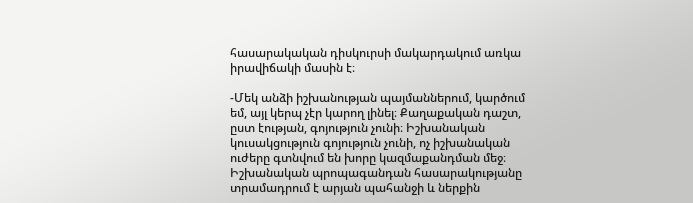հասարակական դիսկուրսի մակարդակում առկա իրավիճակի մասին է։

-Մեկ անձի իշխանության պայմաններում, կարծում եմ, այլ կերպ չէր կարող լինել։ Քաղաքական դաշտ, ըստ էության, գոյություն չունի։ Իշխանական կուսակցություն գոյություն չունի, ոչ իշխանական ուժերը գտնվում են խորը կազմաքանդման մեջ։ Իշխանական պրոպագանդան հասարակությանը տրամադրում է արյան պահանջի և ներքին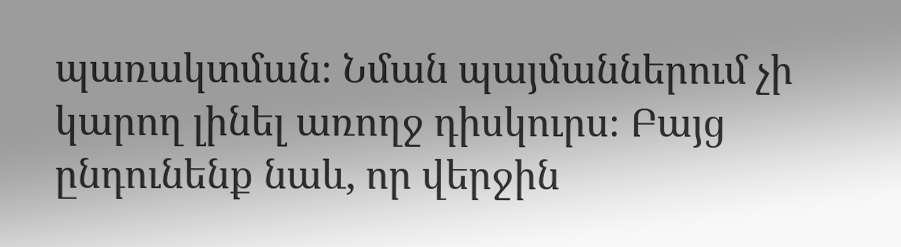պառակտման։ Նման պայմաններում չի կարող լինել առողջ դիսկուրս։ Բայց ընդունենք նաև, որ վերջին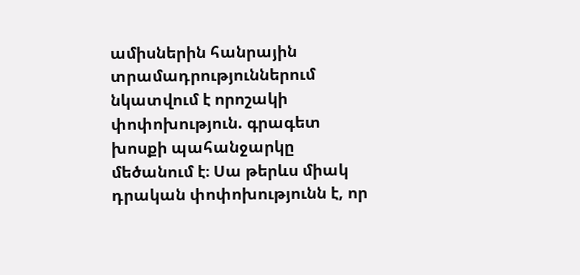ամիսներին հանրային տրամադրություններում նկատվում է որոշակի փոփոխություն. գրագետ խոսքի պահանջարկը մեծանում է։ Սա թերևս միակ դրական փոփոխությունն է, որ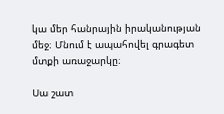կա մեր հանրային իրականության մեջ։ Մնում է ապահովել գրագետ մտքի առաջարկը։

Սա շատ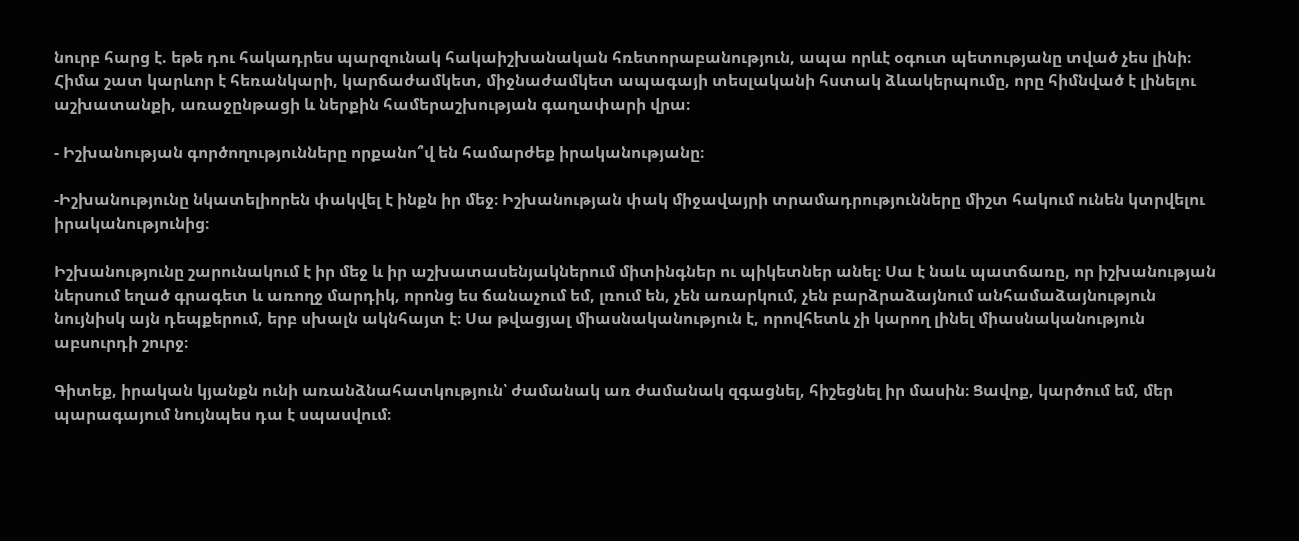նուրբ հարց է. եթե դու հակադրես պարզունակ հակաիշխանական հռետորաբանություն, ապա որևէ օգուտ պետությանը տված չես լինի։ Հիմա շատ կարևոր է հեռանկարի, կարճաժամկետ, միջնաժամկետ ապագայի տեսլականի հստակ ձևակերպումը, որը հիմնված է լինելու աշխատանքի, առաջընթացի և ներքին համերաշխության գաղափարի վրա։

- Իշխանության գործողությունները որքանո՞վ են համարժեք իրականությանը։

-Իշխանությունը նկատելիորեն փակվել է ինքն իր մեջ։ Իշխանության փակ միջավայրի տրամադրությունները միշտ հակում ունեն կտրվելու իրականությունից։

Իշխանությունը շարունակում է իր մեջ և իր աշխատասենյակներում միտինգներ ու պիկետներ անել։ Սա է նաև պատճառը, որ իշխանության ներսում եղած գրագետ և առողջ մարդիկ, որոնց ես ճանաչում եմ, լռում են, չեն առարկում, չեն բարձրաձայնում անհամաձայնություն նույնիսկ այն դեպքերում, երբ սխալն ակնհայտ է։ Սա թվացյալ միասնականություն է, որովհետև չի կարող լինել միասնականություն աբսուրդի շուրջ։

Գիտեք, իրական կյանքն ունի առանձնահատկություն՝ ժամանակ առ ժամանակ զգացնել, հիշեցնել իր մասին։ Ցավոք, կարծում եմ, մեր պարագայում նույնպես դա է սպասվում։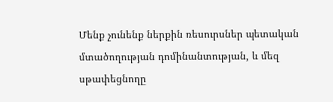Մենք չունենք ներքին ռեսուրսներ պետական մտածողության դոմինանտության, և մեզ սթափեցնողը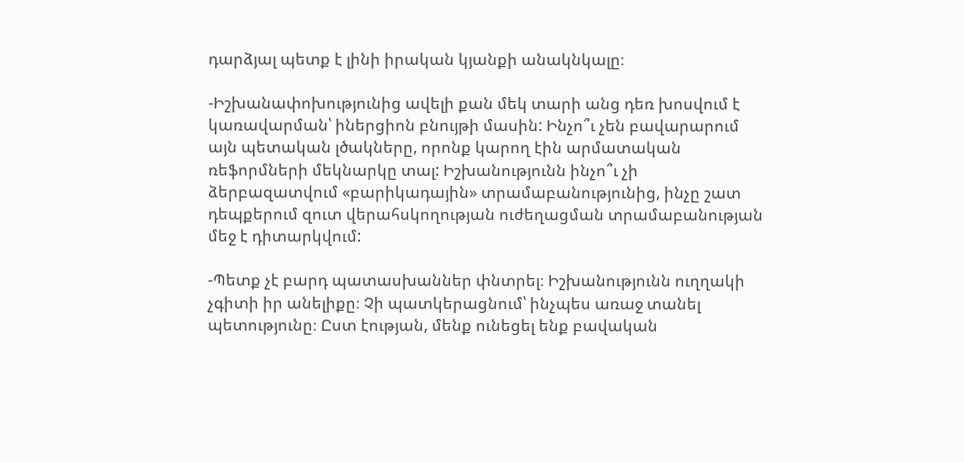դարձյալ պետք է լինի իրական կյանքի անակնկալը։

-Իշխանափոխությունից ավելի քան մեկ տարի անց դեռ խոսվում է կառավարման՝ իներցիոն բնույթի մասին: Ինչո՞ւ չեն բավարարում այն պետական լծակները, որոնք կարող էին արմատական ռեֆորմների մեկնարկը տալ: Իշխանությունն ինչո՞ւ չի ձերբազատվում «բարիկադային» տրամաբանությունից, ինչը շատ դեպքերում զուտ վերահսկողության ուժեղացման տրամաբանության մեջ է դիտարկվում:

-Պետք չէ բարդ պատասխաններ փնտրել։ Իշխանությունն ուղղակի չգիտի իր անելիքը։ Չի պատկերացնում՝ ինչպես առաջ տանել պետությունը։ Ըստ էության, մենք ունեցել ենք բավական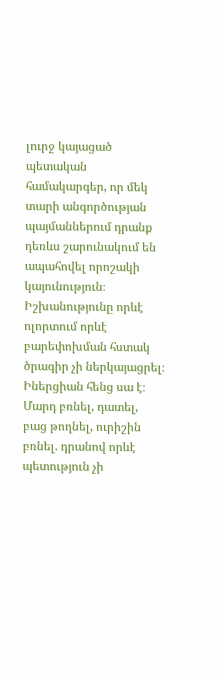լուրջ կայացած պետական համակարգեր, որ մեկ տարի անգործության պայմաններում դրանք դեռևս շարունակում են ապահովել որոշակի կայունություն։ Իշխանությունը որևէ ոլորտում որևէ բարեփոխման հստակ ծրագիր չի ներկայացրել։ Իներցիան հենց սա է։ Մարդ բռնել, դատել, բաց թողնել, ուրիշին բռնել. դրանով որևէ պետություն չի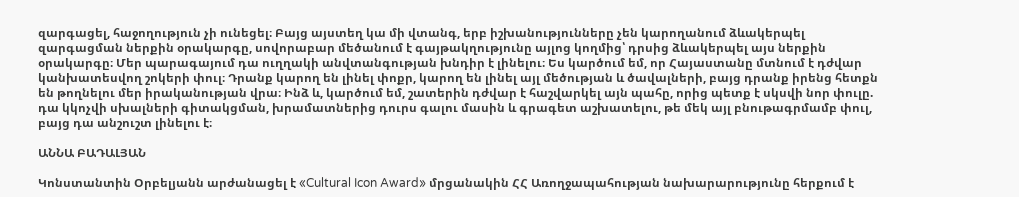զարգացել, հաջողություն չի ունեցել։ Բայց այստեղ կա մի վտանգ, երբ իշխանությունները չեն կարողանում ձևակերպել զարգացման ներքին օրակարգը, սովորաբար մեծանում է գայթակղությունը այլոց կողմից՝ դրսից ձևակերպել այս ներքին օրակարգը։ Մեր պարագայում դա ուղղակի անվտանգության խնդիր է լինելու։ Ես կարծում եմ, որ Հայաստանը մտնում է դժվար կանխատեսվող շոկերի փուլ։ Դրանք կարող են լինել փոքր, կարող են լինել այլ մեծության և ծավալների, բայց դրանք իրենց հետքն են թողնելու մեր իրականության վրա։ Ինձ և, կարծում եմ, շատերին դժվար է հաշվարկել այն պահը, որից պետք է սկսվի նոր փուլը. դա կկոչվի սխալների գիտակցման, խրամատներից դուրս գալու մասին և գրագետ աշխատելու, թե մեկ այլ բնութագրմամբ փուլ, բայց դա անշուշտ լինելու է։

ԱՆՆԱ ԲԱԴԱԼՅԱՆ

Կոնստանտին Օրբելյանն արժանացել է «Cultural Icon Award» մրցանակին ՀՀ Առողջապահության նախարարությունը հերքում է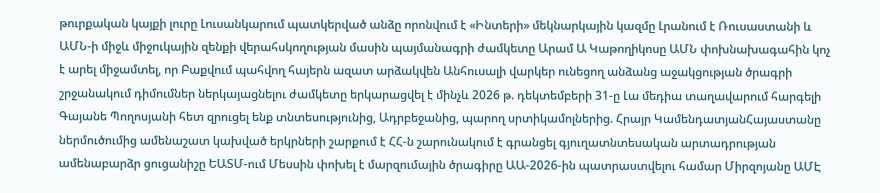թուրքական կայքի լուրը Լուսանկարում պատկերված անձը որոնվում է «Ինտերի» մեկնարկային կազմը Լրանում է Ռուսաստանի և ԱՄՆ-ի միջև միջուկային զենքի վերահսկողության մասին պայմանագրի ժամկետը Արամ Ա Կաթողիկոսը ԱՄՆ փոխնախագահին կոչ է արել միջամտել, որ Բաքվում պահվող հայերն ազատ արձակվեն Անհուսալի վարկեր ունեցող անձանց աջակցության ծրագրի շրջանակում դիմումներ ներկայացնելու ժամկետը երկարացվել է մինչև 2026 թ. դեկտեմբերի 31-ը Լա մեդիա տաղավարում հարգելի Գայանե Պողոսյանի հետ զրուցել ենք տնտեսությունից, Ադրբեջանից, պարող սրտիկամոլներից. Հրայր ԿամենդատյանՀայաստանը ներմուծումից ամենաշատ կախված երկրների շարքում է ՀՀ-ն շարունակում է գրանցել գյուղատնտեսական արտադրության ամենաբարձր ցուցանիշը ԵԱՏՄ-ում Մեսսին փոխել է մարզումային ծրագիրը ԱԱ-2026-ին պատրաստվելու համար Միրզոյանը ԱՄԷ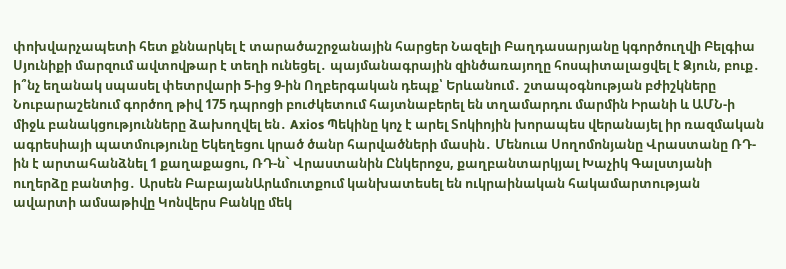փոխվարչապետի հետ քննարկել է տարածաշրջանային հարցեր Նազելի Բաղդասարյանը կգործուղվի Բելգիա Սյունիքի մարզում ավտովթար է տեղի ունեցել․ պայմանագրային զինծառայողը հոսպիտալացվել է Ձյուն, բուք․ ի՞նչ եղանակ սպասել փետրվարի 5-ից 9-ին Ողբերգական դեպք՝ Երևանում․ շտապօգնության բժիշկները Նուբարաշենում գործող թիվ 175 դպրոցի բուժկետում հայտնաբերել են տղամարդու մարմին Իրանի և ԱՄՆ-ի միջև բանակցությունները ձախողվել են․ Axios Պեկինը կոչ է արել Տոկիոյին խորապես վերանայել իր ռազմական ագրեսիայի պատմությունը Եկեղեցու կրած ծանր հարվածների մասին․ Մենուա Սողոմոնյանը Վրաստանը ՌԴ-ին է արտահանձնել 1 քաղաքացու, ՌԴ-ն` Վրաստանին Ընկերոջս, քաղբանտարկյալ Խաչիկ Գալստյանի ուղերձը բանտից․ Արսեն ԲաբայանԱրևմուտքում կանխատեսել են ուկրաինական հակամարտության ավարտի ամսաթիվը Կոնվերս Բանկը մեկ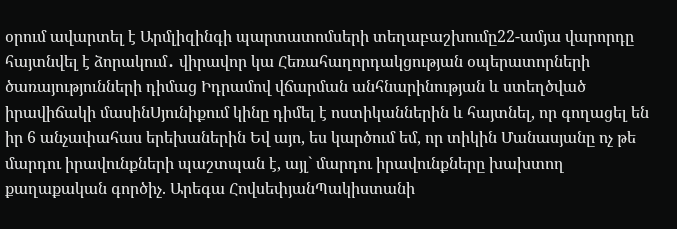օրում ավարտել է Արմլիզինգի պարտատոմսերի տեղաբաշխումը22-ամյա վարորդը հայտնվել է ձորակում․ վիրավոր կա Հեռահաղորդակցության օպերատորների ծառայությունների դիմաց Իդրամով վճարման անհնարինության և ստեղծված իրավիճակի մասինՍյունիքում կինը դիմել է ոստիկաններին և հայտնել, որ գողացել են իր 6 անչափահաս երեխաներին Եվ այո, ես կարծում եմ, որ տիկին Մանասյանը ոչ թե մարդու իրավունքների պաշտպան է, այլ` մարդու իրավունքները խախտող քաղաքական գործիչ. Արեգա ՀովսեփյանՊակիստանի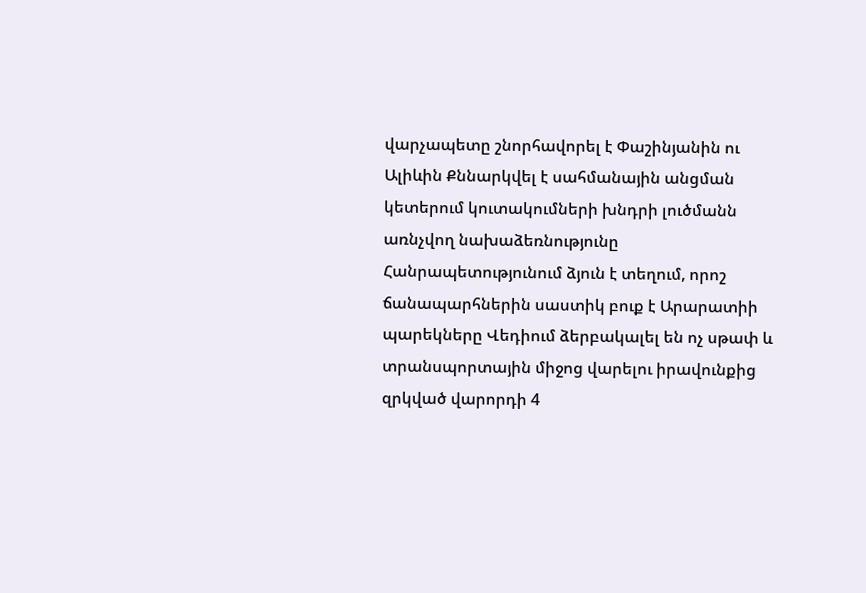վարչապետը շնորհավորել է Փաշինյանին ու Ալիևին Քննարկվել է սահմանային անցման կետերում կուտակումների խնդրի լուծմանն առնչվող նախաձեռնությունը Հանրապետությունում ձյուն է տեղում, որոշ ճանապարհներին սաստիկ բուք է Արարատիի պարեկները Վեդիում ձերբակալել են ոչ սթափ և տրանսպորտային միջոց վարելու իրավունքից զրկված վարորդի 4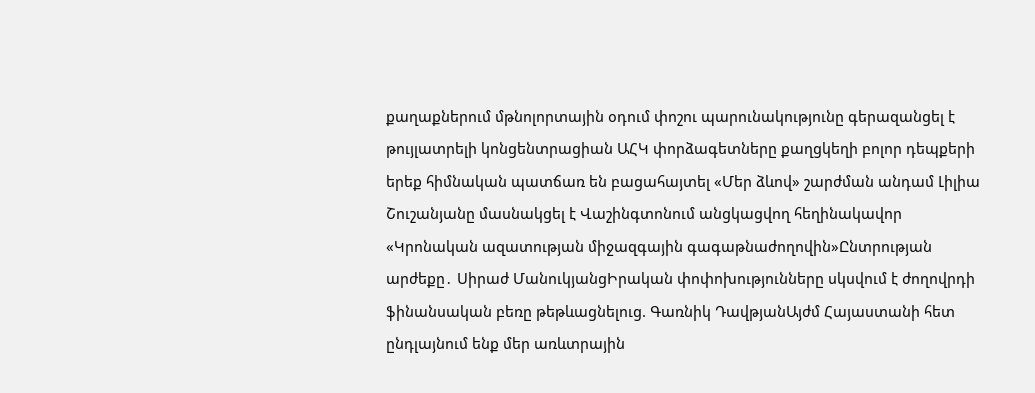քաղաքներում մթնոլորտային օդում փոշու պարունակությունը գերազանցել է թույլատրելի կոնցենտրացիան ԱՀԿ փորձագետները քաղցկեղի բոլոր դեպքերի երեք հիմնական պատճառ են բացահայտել «Մեր ձևով» շարժման անդամ Լիլիա Շուշանյանը մասնակցել է Վաշինգտոնում անցկացվող հեղինակավոր «Կրոնական ազատության միջազգային գագաթնաժողովին»Ընտրության արժեքը․ Սիրաժ ՄանուկյանցԻրական փոփոխությունները սկսվում է ժողովրդի ֆինանսական բեռը թեթևացնելուց. Գառնիկ ԴավթյանԱյժմ Հայաստանի հետ ընդլայնում ենք մեր առևտրային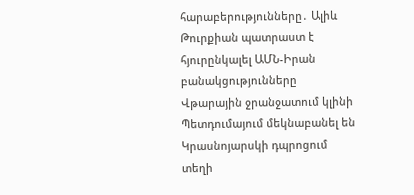հարաբերությունները․ Ալիև Թուրքիան պատրաստ է հյուրընկալել ԱՄՆ-Իրան բանակցությունները Վթարային ջրանջատում կլինի Պետդումայում մեկնաբանել են Կրասնոյարսկի դպրոցում տեղի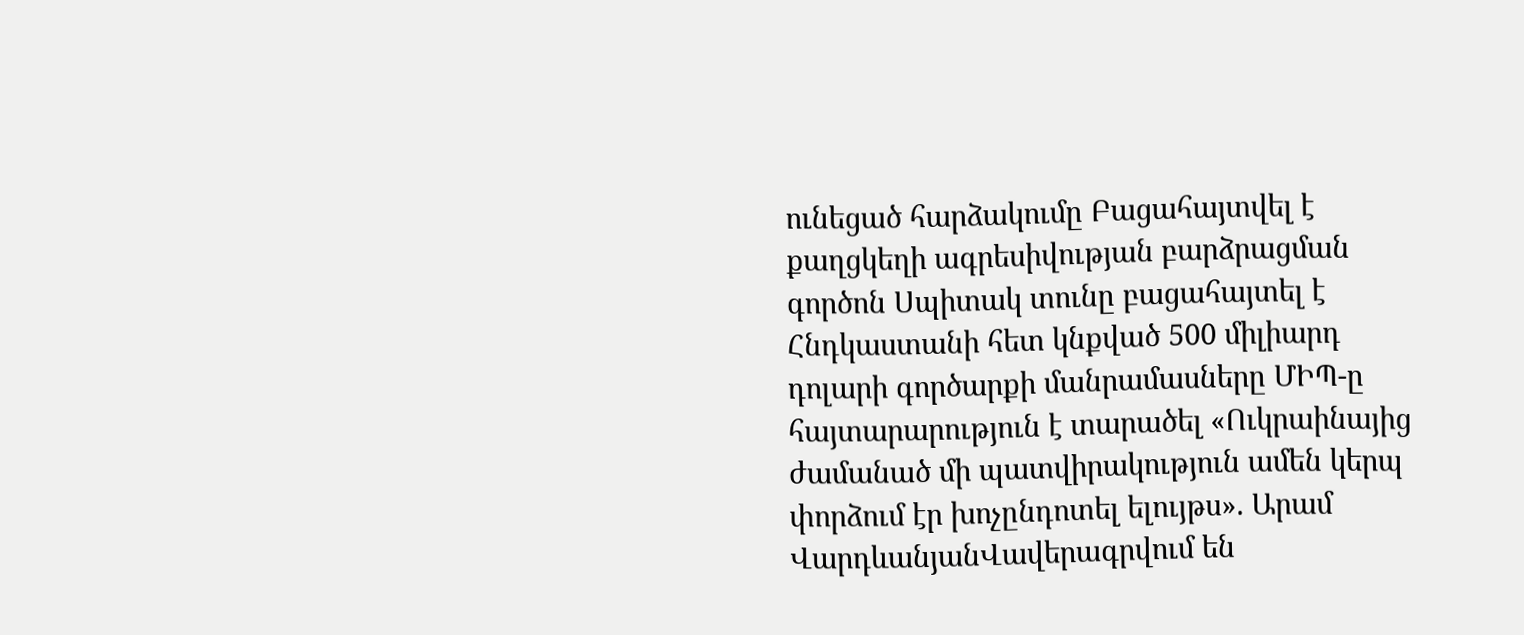ունեցած հարձակումը Բացահայտվել է քաղցկեղի ագրեսիվության բարձրացման գործոն Սպիտակ տունը բացահայտել է Հնդկաստանի հետ կնքված 500 միլիարդ դոլարի գործարքի մանրամասները ՄԻՊ-ը հայտարարություն է տարածել «Ուկրաինայից ժամանած մի պատվիրակություն ամեն կերպ փորձում էր խոչընդոտել ելույթս». Արամ ՎարդևանյանՎավերագրվում են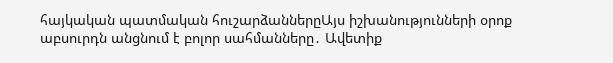հայկական պատմական հուշարձաններըԱյս իշխանությունների օրոք աբսուրդն անցնում է բոլոր սահմանները․ Ավետիք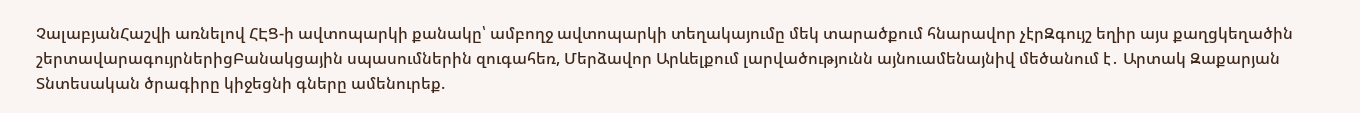ՉալաբյանՀաշվի առնելով ՀԷՑ-ի ավտոպարկի քանակը՝ ամբողջ ավտոպարկի տեղակայումը մեկ տարածքում հնարավոր չէրԶգույշ եղիր այս քաղցկեղածին շերտավարագույրներիցԲանակցային սպասումներին զուգահեռ, Մերձավոր Արևելքում լարվածությունն այնուամենայնիվ մեծանում է․ Արտակ Զաքարյան Տնտեսական ծրագիրը կիջեցնի գները ամենուրեք.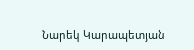Նարեկ Կարապետյան